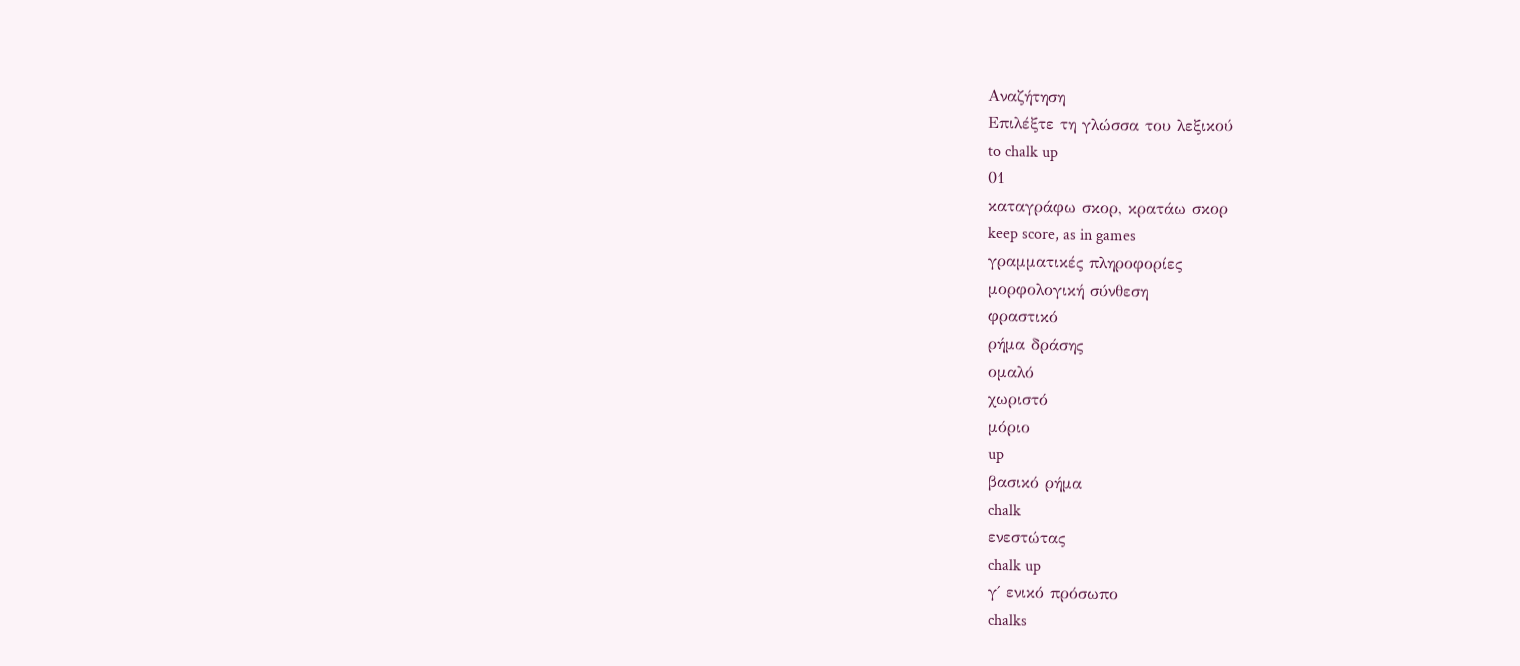Αναζήτηση
Επιλέξτε τη γλώσσα του λεξικού
to chalk up
01
καταγράφω σκορ, κρατάω σκορ
keep score, as in games
γραμματικές πληροφορίες
μορφολογική σύνθεση
φραστικό
ρήμα δράσης
ομαλό
χωριστό
μόριο
up
βασικό ρήμα
chalk
ενεστώτας
chalk up
γ΄ ενικό πρόσωπο
chalks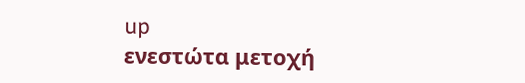up
ενεστώτα μετοχή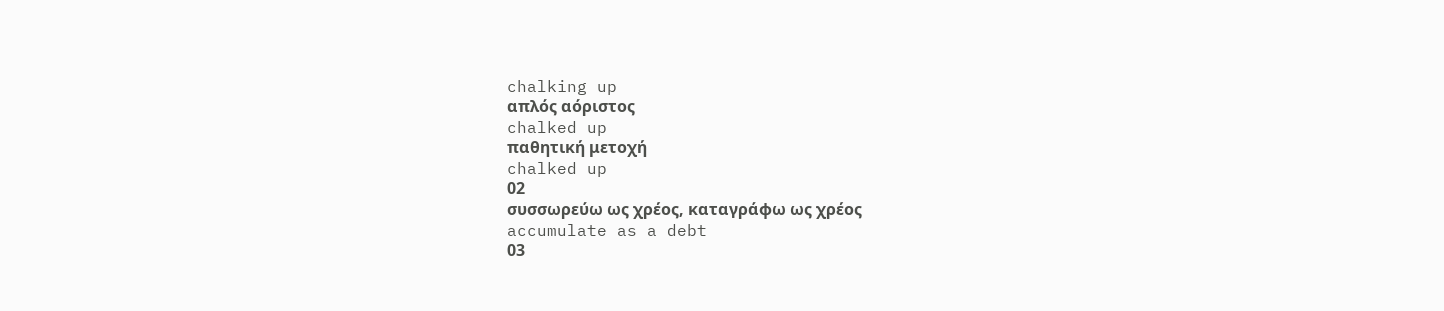chalking up
απλός αόριστος
chalked up
παθητική μετοχή
chalked up
02
συσσωρεύω ως χρέος, καταγράφω ως χρέος
accumulate as a debt
03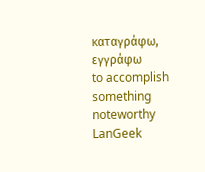καταγράφω, εγγράφω
to accomplish something noteworthy
LanGeek